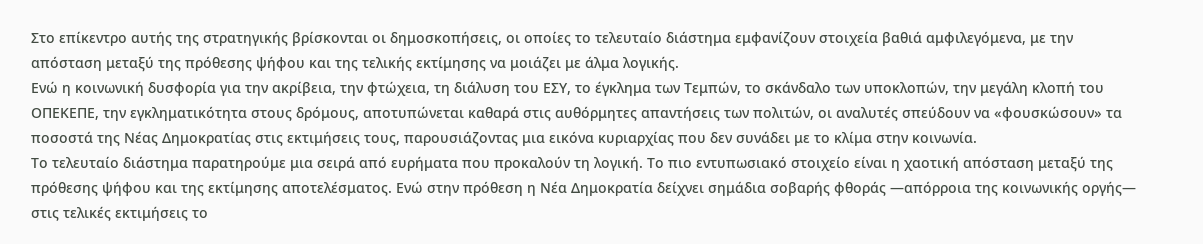Στο επίκεντρο αυτής της στρατηγικής βρίσκονται οι δημοσκοπήσεις, οι οποίες το τελευταίο διάστημα εμφανίζουν στοιχεία βαθιά αμφιλεγόμενα, με την απόσταση μεταξύ της πρόθεσης ψήφου και της τελικής εκτίμησης να μοιάζει με άλμα λογικής.
Ενώ η κοινωνική δυσφορία για την ακρίβεια, την φτώχεια, τη διάλυση του ΕΣΥ, το έγκλημα των Τεμπών, το σκάνδαλο των υποκλοπών, την μεγάλη κλοπή του ΟΠΕΚΕΠΕ, την εγκληματικότητα στους δρόμους, αποτυπώνεται καθαρά στις αυθόρμητες απαντήσεις των πολιτών, οι αναλυτές σπεύδουν να «φουσκώσουν» τα ποσοστά της Νέας Δημοκρατίας στις εκτιμήσεις τους, παρουσιάζοντας μια εικόνα κυριαρχίας που δεν συνάδει με το κλίμα στην κοινωνία.
Το τελευταίο διάστημα παρατηρούμε μια σειρά από ευρήματα που προκαλούν τη λογική. Το πιο εντυπωσιακό στοιχείο είναι η χαοτική απόσταση μεταξύ της πρόθεσης ψήφου και της εκτίμησης αποτελέσματος. Ενώ στην πρόθεση η Νέα Δημοκρατία δείχνει σημάδια σοβαρής φθοράς —απόρροια της κοινωνικής οργής— στις τελικές εκτιμήσεις το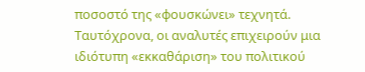ποσοστό της «φουσκώνει» τεχνητά.
Ταυτόχρονα, οι αναλυτές επιχειρούν μια ιδιότυπη «εκκαθάριση» του πολιτικού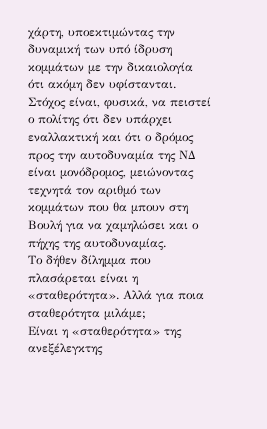χάρτη, υποεκτιμώντας την δυναμική των υπό ίδρυση κομμάτων με την δικαιολογία ότι ακόμη δεν υφίστανται. Στόχος είναι, φυσικά, να πειστεί ο πολίτης ότι δεν υπάρχει εναλλακτική και ότι ο δρόμος προς την αυτοδυναμία της ΝΔ είναι μονόδρομος, μειώνοντας τεχνητά τον αριθμό των κομμάτων που θα μπουν στη Βουλή για να χαμηλώσει και ο πήχης της αυτοδυναμίας.
Το δήθεν δίλημμα που πλασάρεται είναι η «σταθερότητα». Αλλά για ποια σταθερότητα μιλάμε;
Είναι η «σταθερότητα» της ανεξέλεγκτης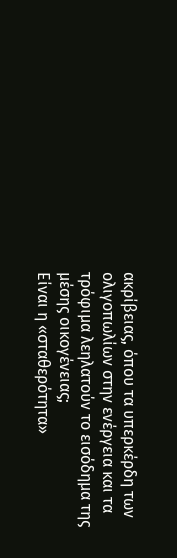ακρίβειας, όπου τα υπερκέρδη των ολιγοπωλίων στην ενέργεια και τα τρόφιμα λεηλατούν το εισόδημα της μέσης οικογένειας;
Είναι η «σταθερότητα»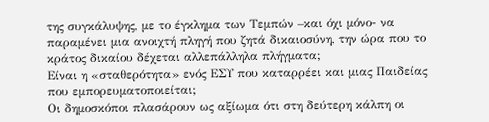της συγκάλυψης, με το έγκλημα των Τεμπών –και όχι μόνο- να παραμένει μια ανοιχτή πληγή που ζητά δικαιοσύνη, την ώρα που το κράτος δικαίου δέχεται αλλεπάλληλα πλήγματα;
Είναι η «σταθερότητα» ενός ΕΣΥ που καταρρέει και μιας Παιδείας που εμπορευματοποιείται;
Οι δημοσκόποι πλασάρουν ως αξίωμα ότι στη δεύτερη κάλπη οι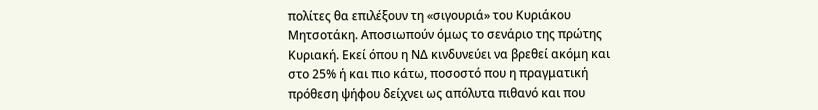πολίτες θα επιλέξουν τη «σιγουριά» του Κυριάκου Μητσοτάκη. Αποσιωπούν όμως το σενάριο της πρώτης Κυριακή. Εκεί όπου η ΝΔ κινδυνεύει να βρεθεί ακόμη και στο 25% ή και πιο κάτω, ποσοστό που η πραγματική πρόθεση ψήφου δείχνει ως απόλυτα πιθανό και που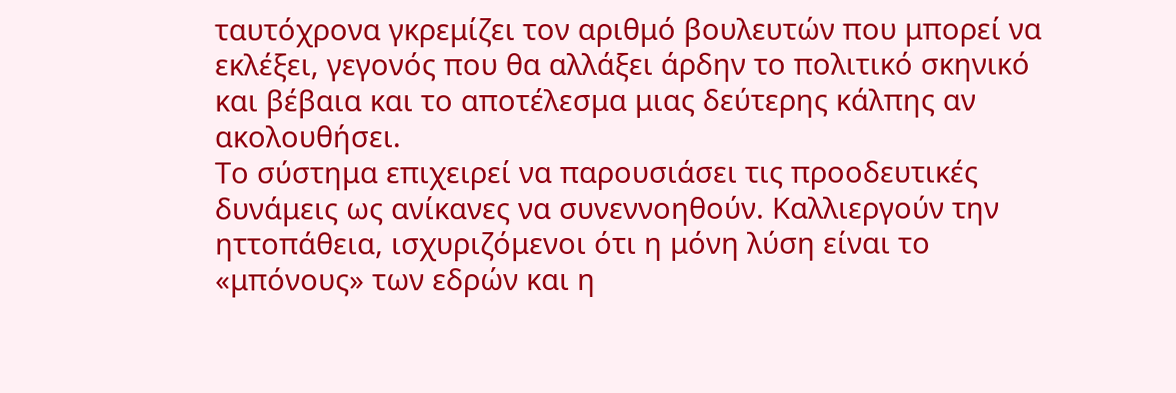ταυτόχρονα γκρεμίζει τον αριθμό βουλευτών που μπορεί να εκλέξει, γεγονός που θα αλλάξει άρδην το πολιτικό σκηνικό και βέβαια και το αποτέλεσμα μιας δεύτερης κάλπης αν ακολουθήσει.
Το σύστημα επιχειρεί να παρουσιάσει τις προοδευτικές δυνάμεις ως ανίκανες να συνεννοηθούν. Καλλιεργούν την ηττοπάθεια, ισχυριζόμενοι ότι η μόνη λύση είναι το «μπόνους» των εδρών και η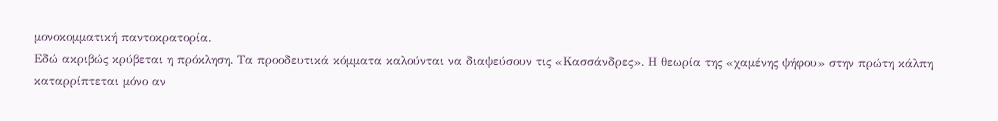μονοκομματική παντοκρατορία.
Εδώ ακριβώς κρύβεται η πρόκληση. Τα προοδευτικά κόμματα καλούνται να διαψεύσουν τις «Κασσάνδρες». Η θεωρία της «χαμένης ψήφου» στην πρώτη κάλπη καταρρίπτεται μόνο αν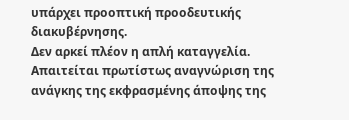υπάρχει προοπτική προοδευτικής διακυβέρνησης.
Δεν αρκεί πλέον η απλή καταγγελία. Απαιτείται πρωτίστως αναγνώριση της ανάγκης της εκφρασμένης άποψης της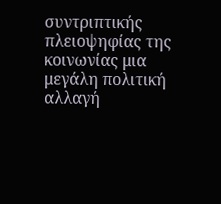συντριπτικής πλειοψηφίας της κοινωνίας μια μεγάλη πολιτική αλλαγή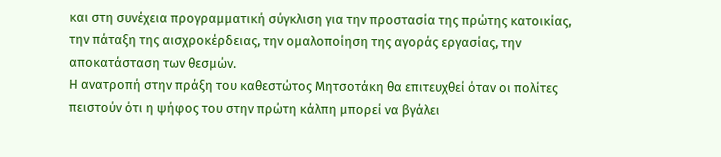και στη συνέχεια προγραμματική σύγκλιση για την προστασία της πρώτης κατοικίας, την πάταξη της αισχροκέρδειας, την ομαλοποίηση της αγοράς εργασίας, την αποκατάσταση των θεσμών.
Η ανατροπή στην πράξη του καθεστώτος Μητσοτάκη θα επιτευχθεί όταν οι πολίτες πειστούν ότι η ψήφος του στην πρώτη κάλπη μπορεί να βγάλει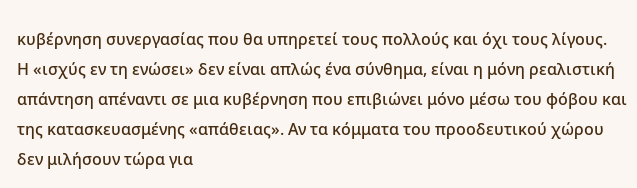κυβέρνηση συνεργασίας που θα υπηρετεί τους πολλούς και όχι τους λίγους.
Η «ισχύς εν τη ενώσει» δεν είναι απλώς ένα σύνθημα, είναι η μόνη ρεαλιστική απάντηση απέναντι σε μια κυβέρνηση που επιβιώνει μόνο μέσω του φόβου και της κατασκευασμένης «απάθειας». Αν τα κόμματα του προοδευτικού χώρου δεν μιλήσουν τώρα για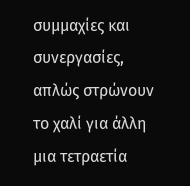συμμαχίες και συνεργασίες, απλώς στρώνουν το χαλί για άλλη μια τετραετία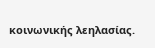κοινωνικής λεηλασίας.